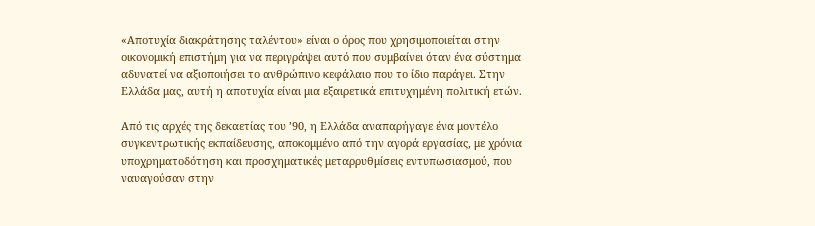«Αποτυχία διακράτησης ταλέντου» είναι ο όρος που χρησιμοποιείται στην οικονομική επιστήμη για να περιγράψει αυτό που συμβαίνει όταν ένα σύστημα αδυνατεί να αξιοποιήσει το ανθρώπινο κεφάλαιο που το ίδιο παράγει. Στην Ελλάδα μας, αυτή η αποτυχία είναι μια εξαιρετικά επιτυχημένη πολιτική ετών.

Από τις αρχές της δεκαετίας του ’90, η Ελλάδα αναπαρήγαγε ένα μοντέλο συγκεντρωτικής εκπαίδευσης, αποκομμένο από την αγορά εργασίας, με χρόνια υποχρηματοδότηση και προσχηματικές μεταρρυθμίσεις εντυπωσιασμού, που ναυαγούσαν στην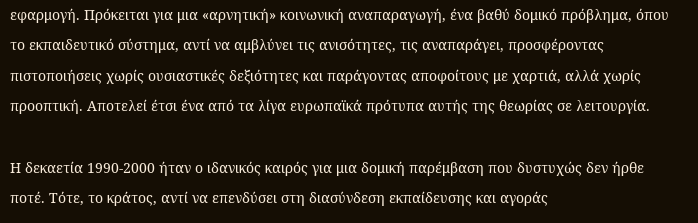εφαρμογή. Πρόκειται για μια «αρνητική» κοινωνική αναπαραγωγή, ένα βαθύ δομικό πρόβλημα, όπου το εκπαιδευτικό σύστημα, αντί να αμβλύνει τις ανισότητες, τις αναπαράγει, προσφέροντας πιστοποιήσεις χωρίς ουσιαστικές δεξιότητες και παράγοντας αποφοίτους με χαρτιά, αλλά χωρίς προοπτική. Αποτελεί έτσι ένα από τα λίγα ευρωπαϊκά πρότυπα αυτής της θεωρίας σε λειτουργία.

Η δεκαετία 1990-2000 ήταν ο ιδανικός καιρός για μια δομική παρέμβαση που δυστυχώς δεν ήρθε ποτέ. Τότε, το κράτος, αντί να επενδύσει στη διασύνδεση εκπαίδευσης και αγοράς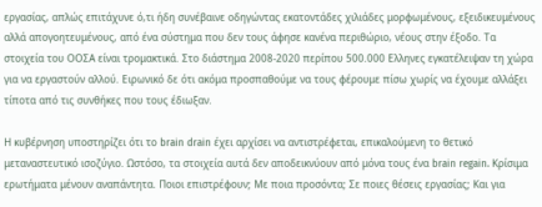εργασίας, απλώς επιτάχυνε ό,τι ήδη συνέβαινε οδηγώντας εκατοντάδες χιλιάδες μορφωμένους, εξειδικευμένους αλλά απογοητευμένους, από ένα σύστημα που δεν τους άφησε κανένα περιθώριο, νέους στην έξοδο. Τα στοιχεία του ΟΟΣΑ είναι τρομακτικά. Στο διάστημα 2008-2020 περίπου 500.000 Ελληνες εγκατέλειψαν τη χώρα για να εργαστούν αλλού. Ειρωνικό δε ότι ακόμα προσπαθούμε να τους φέρουμε πίσω χωρίς να έχουμε αλλάξει τίποτα από τις συνθήκες που τους έδιωξαν.

Η κυβέρνηση υποστηρίζει ότι το brain drain έχει αρχίσει να αντιστρέφεται, επικαλούμενη το θετικό μεταναστευτικό ισοζύγιο. Ωστόσο, τα στοιχεία αυτά δεν αποδεικνύουν από μόνα τους ένα brain regain. Κρίσιμα ερωτήματα μένουν αναπάντητα. Ποιοι επιστρέφουν; Με ποια προσόντα; Σε ποιες θέσεις εργασίας; Και για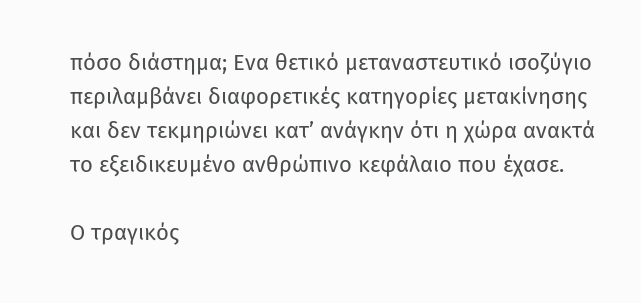πόσο διάστημα; Ενα θετικό μεταναστευτικό ισοζύγιο περιλαμβάνει διαφορετικές κατηγορίες μετακίνησης και δεν τεκμηριώνει κατ’ ανάγκην ότι η χώρα ανακτά το εξειδικευμένο ανθρώπινο κεφάλαιο που έχασε.

Ο τραγικός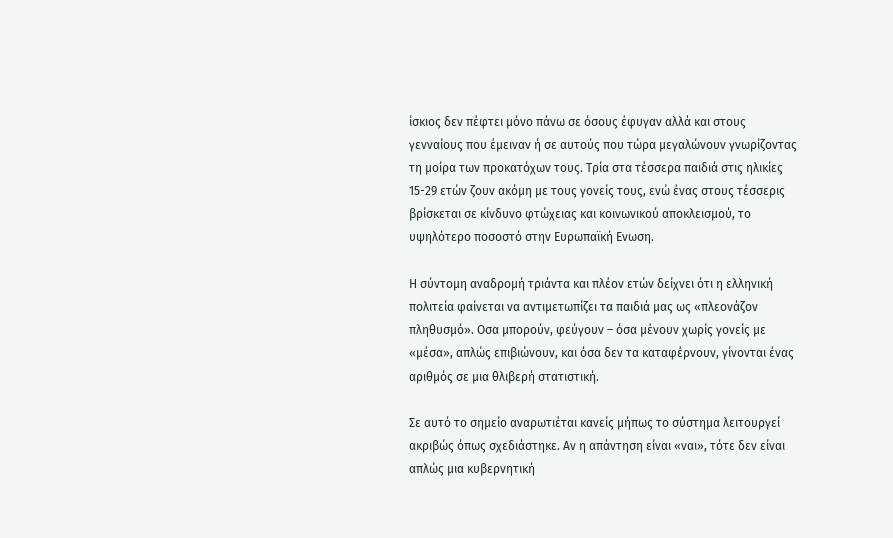ίσκιος δεν πέφτει μόνο πάνω σε όσους έφυγαν αλλά και στους γενναίους που έμειναν ή σε αυτούς που τώρα μεγαλώνουν γνωρίζοντας τη μοίρα των προκατόχων τους. Τρία στα τέσσερα παιδιά στις ηλικίες 15-29 ετών ζουν ακόμη με τους γονείς τους, ενώ ένας στους τέσσερις βρίσκεται σε κίνδυνο φτώχειας και κοινωνικού αποκλεισμού, το υψηλότερο ποσοστό στην Ευρωπαϊκή Ενωση.

Η σύντομη αναδρομή τριάντα και πλέον ετών δείχνει ότι η ελληνική πολιτεία φαίνεται να αντιμετωπίζει τα παιδιά μας ως «πλεονάζον πληθυσμό». Οσα μπορούν, φεύγουν – όσα μένουν χωρίς γονείς με «μέσα», απλώς επιβιώνουν, και όσα δεν τα καταφέρνουν, γίνονται ένας αριθμός σε μια θλιβερή στατιστική.

Σε αυτό το σημείο αναρωτιέται κανείς μήπως το σύστημα λειτουργεί ακριβώς όπως σχεδιάστηκε. Αν η απάντηση είναι «ναι», τότε δεν είναι απλώς μια κυβερνητική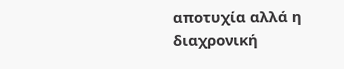αποτυχία αλλά η διαχρονική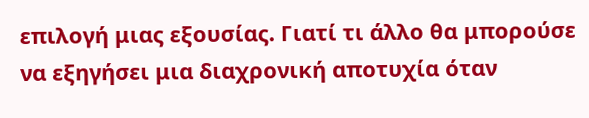επιλογή μιας εξουσίας. Γιατί τι άλλο θα μπορούσε να εξηγήσει μια διαχρονική αποτυχία όταν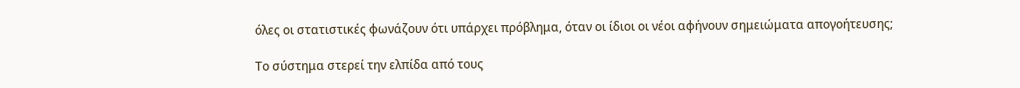όλες οι στατιστικές φωνάζουν ότι υπάρχει πρόβλημα, όταν οι ίδιοι οι νέοι αφήνουν σημειώματα απογοήτευσης;

Το σύστημα στερεί την ελπίδα από τους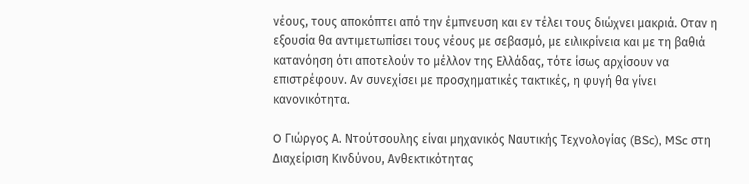νέους, τους αποκόπτει από την έμπνευση και εν τέλει τους διώχνει μακριά. Οταν η εξουσία θα αντιμετωπίσει τους νέους με σεβασμό, με ειλικρίνεια και με τη βαθιά κατανόηση ότι αποτελούν το μέλλον της Ελλάδας, τότε ίσως αρχίσουν να επιστρέφουν. Αν συνεχίσει με προσχηματικές τακτικές, η φυγή θα γίνει κανονικότητα.

O Γιώργος Α. Ντούτσουλης είναι μηχανικός Ναυτικής Τεχνολογίας (BSc), MSc στη Διαχείριση Κινδύνου, Ανθεκτικότητας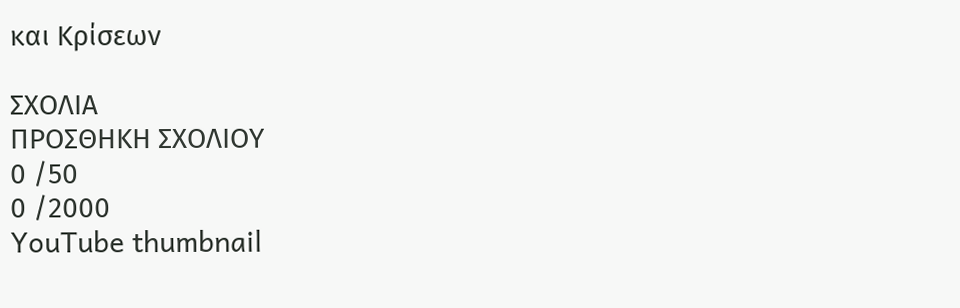και Κρίσεων

ΣΧΟΛΙΑ
ΠΡΟΣΘΗΚΗ ΣΧΟΛΙΟΥ
0 /50
0 /2000
YouTube thumbnail